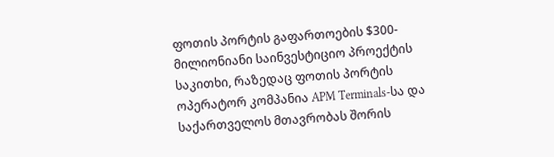ფოთის პორტის გაფართოების $300-მილიონიანი საინვესტიციო პროექტის საკითხი, რაზედაც ფოთის პორტის ოპერატორ კომპანია APM Terminals-სა და საქართველოს მთავრობას შორის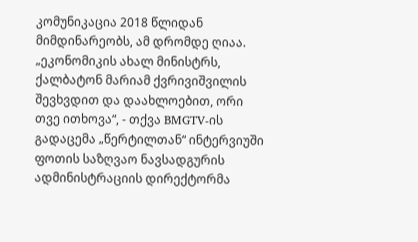კომუნიკაცია 2018 წლიდან მიმდინარეობს, ამ დრომდე ღიაა.
„ეკონომიკის ახალ მინისტრს, ქალბატონ მარიამ ქვრივიშვილის შევხვდით და დაახლოებით, ორი თვე ითხოვა“, - თქვა BMGTV-ის გადაცემა „წერტილთან“ ინტერვიუში ფოთის საზღვაო ნავსადგურის ადმინისტრაციის დირექტორმა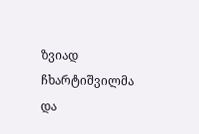ზვიად ჩხარტიშვილმა და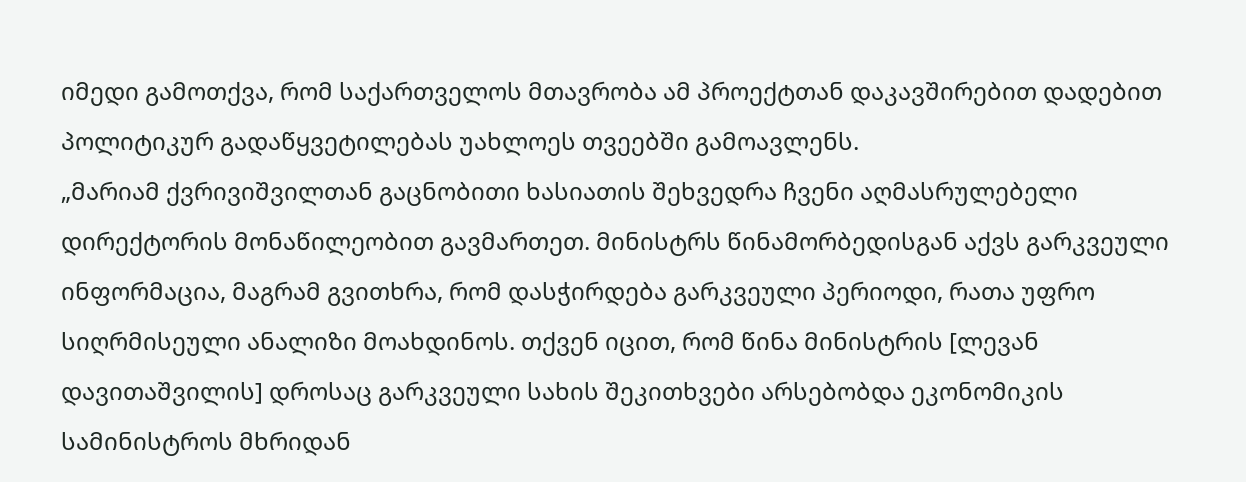იმედი გამოთქვა, რომ საქართველოს მთავრობა ამ პროექტთან დაკავშირებით დადებით პოლიტიკურ გადაწყვეტილებას უახლოეს თვეებში გამოავლენს.
„მარიამ ქვრივიშვილთან გაცნობითი ხასიათის შეხვედრა ჩვენი აღმასრულებელი დირექტორის მონაწილეობით გავმართეთ. მინისტრს წინამორბედისგან აქვს გარკვეული ინფორმაცია, მაგრამ გვითხრა, რომ დასჭირდება გარკვეული პერიოდი, რათა უფრო სიღრმისეული ანალიზი მოახდინოს. თქვენ იცით, რომ წინა მინისტრის [ლევან დავითაშვილის] დროსაც გარკვეული სახის შეკითხვები არსებობდა ეკონომიკის სამინისტროს მხრიდან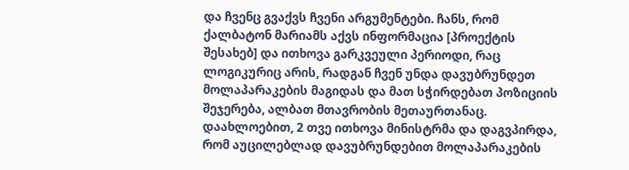და ჩვენც გვაქვს ჩვენი არგუმენტები. ჩანს, რომ ქალბატონ მარიამს აქვს ინფორმაცია [პროექტის შესახებ] და ითხოვა გარკვეული პერიოდი, რაც ლოგიკურიც არის, რადგან ჩვენ უნდა დავუბრუნდეთ მოლაპარაკების მაგიდას და მათ სჭირდებათ პოზიციის შეჯერება, ალბათ მთავრობის მეთაურთანაც. დაახლოებით, 2 თვე ითხოვა მინისტრმა და დაგვპირდა, რომ აუცილებლად დავუბრუნდებით მოლაპარაკების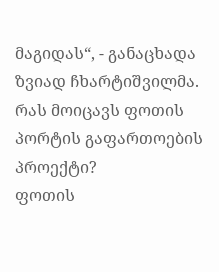მაგიდას“, - განაცხადა ზვიად ჩხარტიშვილმა.
რას მოიცავს ფოთის პორტის გაფართოების პროექტი?
ფოთის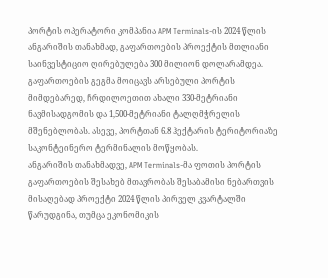პორტის ოპერატორი კომპანია APM Terminals-ის 2024 წლის ანგარიშის თანახმად, გაფართოების პროექტის მთლიანი საინვესტიციო ღირებულება 300 მილიონ დოლარამდეა.
გაფართოების გეგმა მოიცავს არსებული პორტის მიმდებარედ, ჩრდილოეთით ახალი 330-მეტრიანი ნავმისადგომის და 1,500-მეტრიანი ტალღმჭრელის მშენებლობას. ასევე, პორტთან 6.8 ჰექტარის ტერიტორიაზე საკონტეინერო ტერმინალის მოწყობას.
ანგარიშის თანახმადვე, APM Terminals-მა ფოთის პორტის გაფართოების შესახებ მთავრობას შესაბამისი ნებართვის მისაღებად პროექტი 2024 წლის პირველ კვარტალში წარუდგინა, თუმცა ეკონომიკის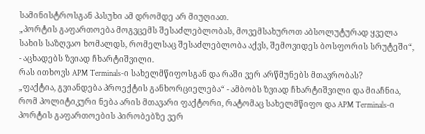სამინისტროსგან პასუხი ამ დრომდე არ მიუღიათ.
„პორტის გაფართოება მოგვცემს შესაძლებლობას, მოვემსახუროთ აბსოლუტურად ყველა სახის საზღვაო ხომალდს, რომელსაც შესაძლებლობა აქვს, შემოვიდეს ბოსფორის სრუტეში“, - აცხადებს ზვიად ჩხარტიშვილი.
რას ითხოვს APM Terminals-ი სახელმწიფოსგან და რაში ვერ არწმუნებს მთავრობას?
„ფაქტია, გვიანდება პროექტის განხორციელება“ - ამბობს ზვიად ჩხარტიშვილი და მიაჩნია, რომ პოლიტიკური ნება არის მთავარი ფაქტორი, რატომაც სახელმწიფო და APM Terminals-ი პორტის გაფართოების პირობებზე ვერ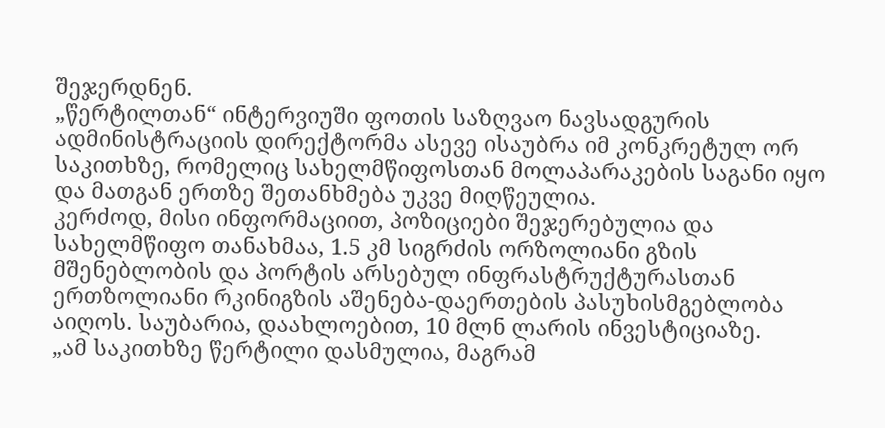შეჯერდნენ.
„წერტილთან“ ინტერვიუში ფოთის საზღვაო ნავსადგურის ადმინისტრაციის დირექტორმა ასევე ისაუბრა იმ კონკრეტულ ორ საკითხზე, რომელიც სახელმწიფოსთან მოლაპარაკების საგანი იყო და მათგან ერთზე შეთანხმება უკვე მიღწეულია.
კერძოდ, მისი ინფორმაციით, პოზიციები შეჯერებულია და სახელმწიფო თანახმაა, 1.5 კმ სიგრძის ორზოლიანი გზის მშენებლობის და პორტის არსებულ ინფრასტრუქტურასთან ერთზოლიანი რკინიგზის აშენება-დაერთების პასუხისმგებლობა აიღოს. საუბარია, დაახლოებით, 10 მლნ ლარის ინვესტიციაზე.
„ამ საკითხზე წერტილი დასმულია, მაგრამ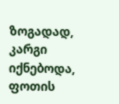ზოგადად, კარგი იქნებოდა, ფოთის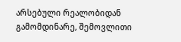არსებული რეალობიდან გამომდინარე, შემოვლითი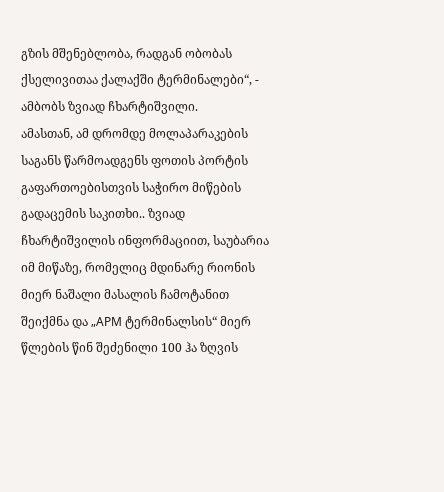გზის მშენებლობა, რადგან ობობას ქსელივითაა ქალაქში ტერმინალები“, - ამბობს ზვიად ჩხარტიშვილი.
ამასთან, ამ დრომდე მოლაპარაკების საგანს წარმოადგენს ფოთის პორტის გაფართოებისთვის საჭირო მიწების გადაცემის საკითხი.. ზვიად ჩხარტიშვილის ინფორმაციით, საუბარია იმ მიწაზე, რომელიც მდინარე რიონის მიერ ნაშალი მასალის ჩამოტანით შეიქმნა და „APM ტერმინალსის“ მიერ წლების წინ შეძენილი 100 ჰა ზღვის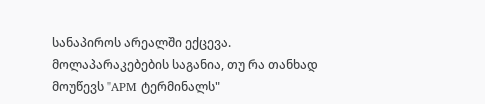სანაპიროს არეალში ექცევა. მოლაპარაკებების საგანია, თუ რა თანხად მოუწევს "APM ტერმინალს"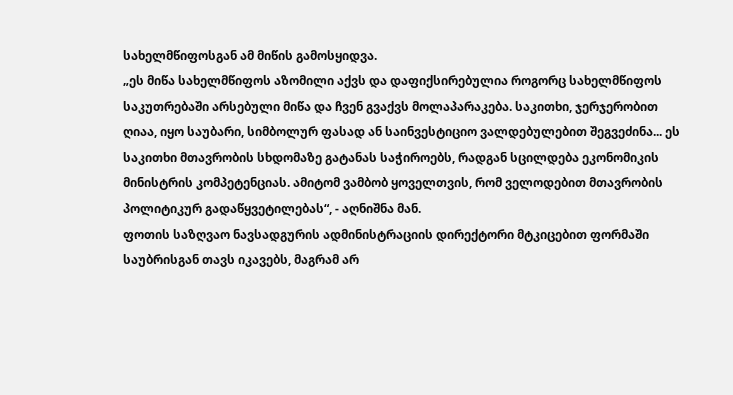სახელმწიფოსგან ამ მიწის გამოსყიდვა.
„ეს მიწა სახელმწიფოს აზომილი აქვს და დაფიქსირებულია როგორც სახელმწიფოს საკუთრებაში არსებული მიწა და ჩვენ გვაქვს მოლაპარაკება. საკითხი, ჯერჯერობით ღიაა, იყო საუბარი, სიმბოლურ ფასად ან საინვესტიციო ვალდებულებით შეგვეძინა... ეს საკითხი მთავრობის სხდომაზე გატანას საჭიროებს, რადგან სცილდება ეკონომიკის მინისტრის კომპეტენციას. ამიტომ ვამბობ ყოველთვის, რომ ველოდებით მთავრობის პოლიტიკურ გადაწყვეტილებას“, - აღნიშნა მან.
ფოთის საზღვაო ნავსადგურის ადმინისტრაციის დირექტორი მტკიცებით ფორმაში საუბრისგან თავს იკავებს, მაგრამ არ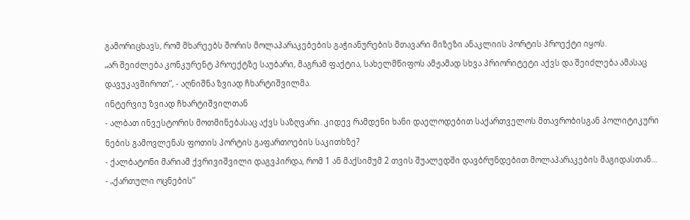გამორიცხავს, რომ მხარეებს შორის მოლაპარაკებების გაჭიანურების მთავარი მიზეზი ანაკლიის პორტის პროექტი იყოს.
„არ შეიძლება კონკურენტ პროექტზე საუბარი, მაგრამ ფაქტია, სახელმწიფოს ამჟამად სხვა პრიორიტეტი აქვს და შეიძლება ამასაც დავუკავშიროთ“, - აღნიშნა ზვიად ჩხარტიშვილმა.
ინტერვიუ ზვიად ჩხარტიშვილთან
- ალბათ ინვესტორის მოთმინებასაც აქვს საზღვარი. კიდევ რამდენი ხანი დაელოდებით საქართველოს მთავრობისგან პოლიტიკური ნების გამოვლენას ფოთის პორტის გაფართოების საკითხზე?
- ქალბატონი მარიამ ქვრივიშვილი დაგვპირდა, რომ 1 ან მაქსიმუმ 2 თვის შუალედში დავბრუნდებით მოლაპარაკების მაგიდასთან...
- „ქართული ოცნების“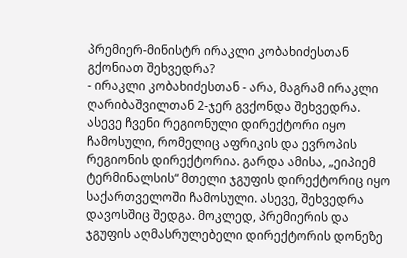პრემიერ-მინისტრ ირაკლი კობახიძესთან გქონიათ შეხვედრა?
- ირაკლი კობახიძესთან - არა, მაგრამ ირაკლი ღარიბაშვილთან 2-ჯერ გვქონდა შეხვედრა. ასევე ჩვენი რეგიონული დირექტორი იყო ჩამოსული, რომელიც აფრიკის და ევროპის რეგიონის დირექტორია. გარდა ამისა, „ეიპიემ ტერმინალსის“ მთელი ჯგუფის დირექტორიც იყო საქართველოში ჩამოსული. ასევე, შეხვედრა დავოსშიც შედგა. მოკლედ, პრემიერის და ჯგუფის აღმასრულებელი დირექტორის დონეზე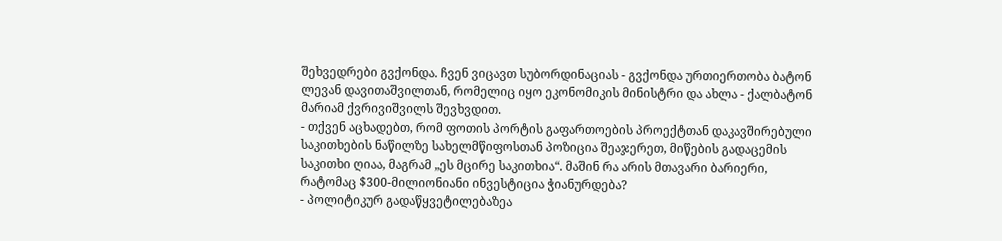შეხვედრები გვქონდა. ჩვენ ვიცავთ სუბორდინაციას - გვქონდა ურთიერთობა ბატონ ლევან დავითაშვილთან, რომელიც იყო ეკონომიკის მინისტრი და ახლა - ქალბატონ მარიამ ქვრივიშვილს შევხვდით.
- თქვენ აცხადებთ, რომ ფოთის პორტის გაფართოების პროექტთან დაკავშირებული საკითხების ნაწილზე სახელმწიფოსთან პოზიცია შეაჯერეთ, მიწების გადაცემის საკითხი ღიაა, მაგრამ „ეს მცირე საკითხია“. მაშინ რა არის მთავარი ბარიერი, რატომაც $300-მილიონიანი ინვესტიცია ჭიანურდება?
- პოლიტიკურ გადაწყვეტილებაზეა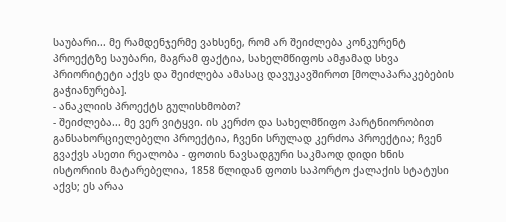საუბარი... მე რამდენჯერმე ვახსენე, რომ არ შეიძლება კონკურენტ პროექტზე საუბარი, მაგრამ ფაქტია, სახელმწიფოს ამჟამად სხვა პრიორიტეტი აქვს და შეიძლება ამასაც დავუკავშიროთ [მოლაპარაკებების გაჭიანურება].
- ანაკლიის პროექტს გულისხმობთ?
- შეიძლება... მე ვერ ვიტყვი. ის კერძო და სახელმწიფო პარტნიორობით განსახორციელებელი პროექტია, ჩვენი სრულად კერძოა პროექტია; ჩვენ გვაქვს ასეთი რეალობა - ფოთის ნავსადგური საკმაოდ დიდი ხნის ისტორიის მატარებელია, 1858 წლიდან ფოთს საპორტო ქალაქის სტატუსი აქვს; ეს არაა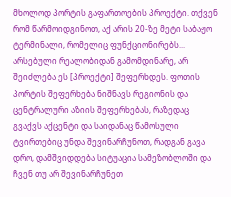მხოლოდ პორტის გაფართოების პროექტი. თქვენ რომ წარმოიდგინოთ, აქ არის 20-ზე მეტი საბაჟო ტერმინალი, რომელიც ფუნქციონირებს... არსებული რეალობიდან გამომდინარე, არ შეიძლება ეს [პროექტი] შეფერხდეს. ფოთის პორტის შეფერხება ნიშნავს რეგიონის და ცენტრალური აზიის შეფერხებას, რაზედაც გვაქვს აქცენტი და საიდანაც წამოსული ტვირთებიც უნდა შევინარჩუნოთ, რადგან გავა დრო, დამშვიდდება სიტუაცია სამეზობლოში და ჩვენ თუ არ შევინარჩუნეთ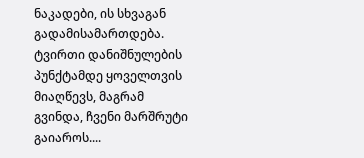ნაკადები, ის სხვაგან გადამისამართდება. ტვირთი დანიშნულების პუნქტამდე ყოველთვის მიაღწევს, მაგრამ გვინდა, ჩვენი მარშრუტი გაიაროს....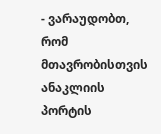- ვარაუდობთ, რომ მთავრობისთვის ანაკლიის პორტის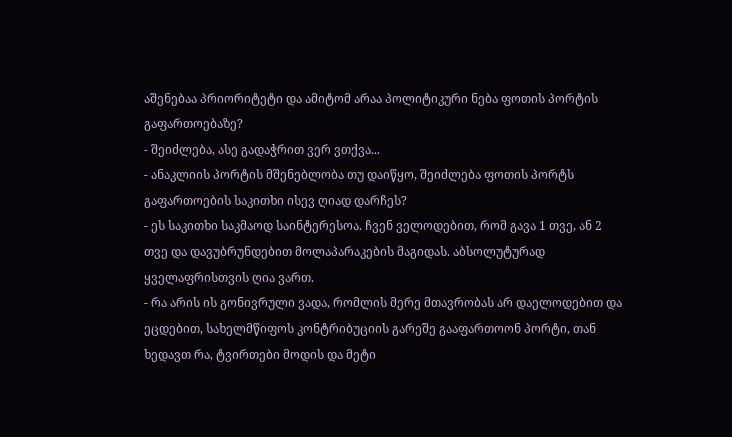აშენებაა პრიორიტეტი და ამიტომ არაა პოლიტიკური ნება ფოთის პორტის გაფართოებაზე?
- შეიძლება, ასე გადაჭრით ვერ ვთქვა...
- ანაკლიის პორტის მშენებლობა თუ დაიწყო, შეიძლება ფოთის პორტს გაფართოების საკითხი ისევ ღიად დარჩეს?
- ეს საკითხი საკმაოდ საინტერესოა. ჩვენ ველოდებით, რომ გავა 1 თვე, ან 2 თვე და დავუბრუნდებით მოლაპარაკების მაგიდას. აბსოლუტურად ყველაფრისთვის ღია ვართ.
- რა არის ის გონივრული ვადა, რომლის მერე მთავრობას არ დაელოდებით და ეცდებით, სახელმწიფოს კონტრიბუციის გარეშე გააფართოონ პორტი, თან ხედავთ რა, ტვირთები მოდის და მეტი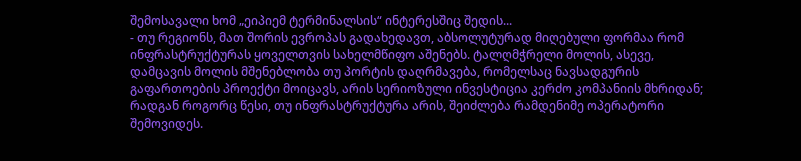შემოსავალი ხომ „ეიპიემ ტერმინალსის“ ინტერესშიც შედის...
- თუ რეგიონს, მათ შორის ევროპას გადახედავთ, აბსოლუტურად მიღებული ფორმაა რომ ინფრასტრუქტურას ყოველთვის სახელმწიფო აშენებს. ტალღმჭრელი მოლის, ასევე, დამცავის მოლის მშენებლობა თუ პორტის დაღრმავება, რომელსაც ნავსადგურის გაფართოების პროექტი მოიცავს, არის სერიოზული ინვესტიცია კერძო კომპანიის მხრიდან; რადგან როგორც წესი, თუ ინფრასტრუქტურა არის, შეიძლება რამდენიმე ოპერატორი შემოვიდეს.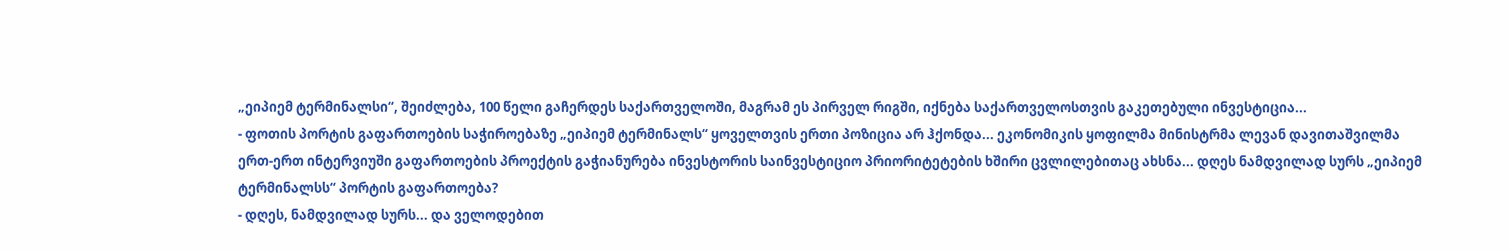„ეიპიემ ტერმინალსი“, შეიძლება, 100 წელი გაჩერდეს საქართველოში, მაგრამ ეს პირველ რიგში, იქნება საქართველოსთვის გაკეთებული ინვესტიცია...
- ფოთის პორტის გაფართოების საჭიროებაზე „ეიპიემ ტერმინალს“ ყოველთვის ერთი პოზიცია არ ჰქონდა... ეკონომიკის ყოფილმა მინისტრმა ლევან დავითაშვილმა ერთ-ერთ ინტერვიუში გაფართოების პროექტის გაჭიანურება ინვესტორის საინვესტიციო პრიორიტეტების ხშირი ცვლილებითაც ახსნა... დღეს ნამდვილად სურს „ეიპიემ ტერმინალსს“ პორტის გაფართოება?
- დღეს, ნამდვილად სურს... და ველოდებით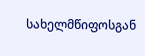სახელმწიფოსგან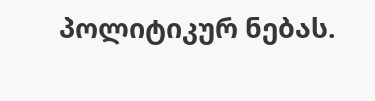პოლიტიკურ ნებას.